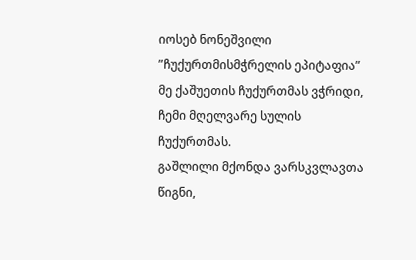იოსებ ნონეშვილი
”ჩუქურთმისმჭრელის ეპიტაფია”
მე ქაშუეთის ჩუქურთმას ვჭრიდი,
ჩემი მღელვარე სულის ჩუქურთმას.
გაშლილი მქონდა ვარსკვლავთა წიგნი,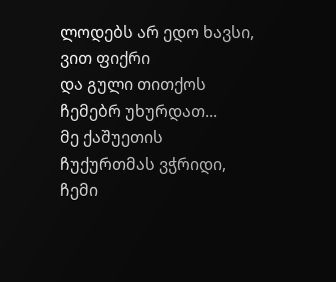ლოდებს არ ედო ხავსი, ვით ფიქრი
და გული თითქოს ჩემებრ უხურდათ...
მე ქაშუეთის ჩუქურთმას ვჭრიდი,
ჩემი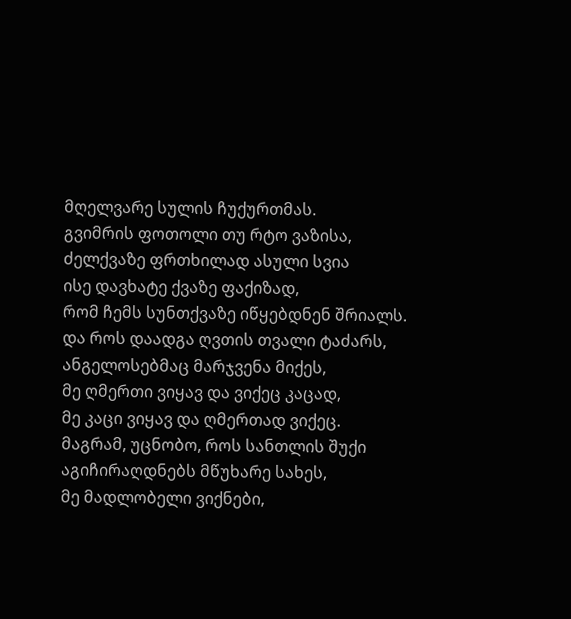მღელვარე სულის ჩუქურთმას.
გვიმრის ფოთოლი თუ რტო ვაზისა,
ძელქვაზე ფრთხილად ასული სვია
ისე დავხატე ქვაზე ფაქიზად,
რომ ჩემს სუნთქვაზე იწყებდნენ შრიალს.
და როს დაადგა ღვთის თვალი ტაძარს,
ანგელოსებმაც მარჯვენა მიქეს,
მე ღმერთი ვიყავ და ვიქეც კაცად,
მე კაცი ვიყავ და ღმერთად ვიქეც.
მაგრამ, უცნობო, როს სანთლის შუქი
აგიჩირაღდნებს მწუხარე სახეს,
მე მადლობელი ვიქნები,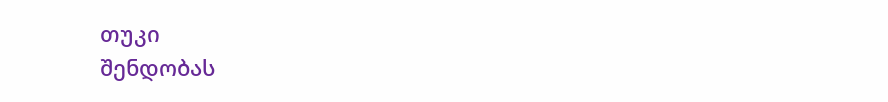თუკი
შენდობას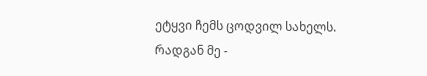ეტყვი ჩემს ცოდვილ სახელს.
რადგან მე -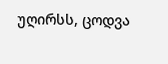უღირსს, ცოდვა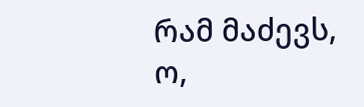რამ მაძევს,
ო,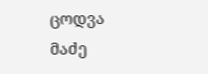ცოდვა მაძე